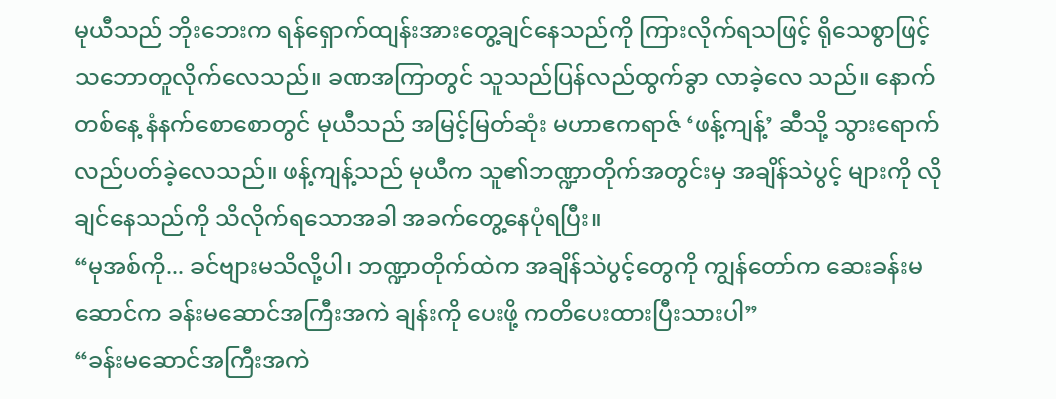မုယီသည် ဘိုးဘေးက ရန်ရှောက်ထျန်းအားတွေ့ချင်နေသည်ကို ကြားလိုက်ရသဖြင့် ရိုသေစွာဖြင့် သဘောတူလိုက်လေသည်။ ခဏအကြာတွင် သူသည်ပြန်လည်ထွက်ခွာ လာခဲ့လေ သည်။ နောက်တစ်နေ့ နံနက်စောစောတွင် မုယီသည် အမြင့်မြတ်ဆုံး မဟာဧကရာဇ် ‘ဖန့်ကျန့်’ ဆီသို့ သွားရောက်လည်ပတ်ခဲ့လေသည်။ ဖန့်ကျန့်သည် မုယီက သူ၏ဘဏ္ဍာတိုက်အတွင်းမှ အချိန်သဲပွင့် များကို လိုချင်နေသည်ကို သိလိုက်ရသောအခါ အခက်တွေ့နေပုံရပြီး။
“မုအစ်ကို... ခင်ဗျားမသိလို့ပါ၊ ဘဏ္ဍာတိုက်ထဲက အချိန်သဲပွင့်တွေကို ကျွန်တော်က ဆေးခန်းမဆောင်က ခန်းမဆောင်အကြီးအကဲ ချန်းကို ပေးဖို့ ကတိပေးထားပြီးသားပါ”
“ခန်းမဆောင်အကြီးအကဲ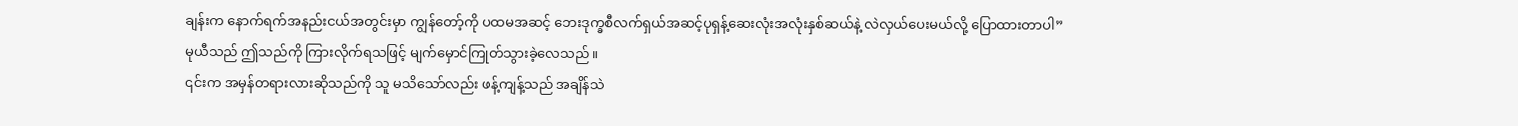ချန်းက နောက်ရက်အနည်းငယ်အတွင်းမှာ ကျွန်တော့်ကို ပထမအဆင့် ဘေးဒုက္ခစီလက်ရှယ်အဆင့်ပုရှန့်ဆေးလုံးအလုံးနှစ်ဆယ်နဲ့ လဲလှယ်ပေးမယ်လို့ ပြောထားတာပါ”
မုယီသည် ဤသည်ကို ကြားလိုက်ရသဖြင့် မျက်မှောင်ကြုတ်သွားခဲ့လေသည်။
၎င်းက အမှန်တရားလားဆိုသည်ကို သူ မသိသော်လည်း ဖန့်ကျန့်သည် အချိန်သဲ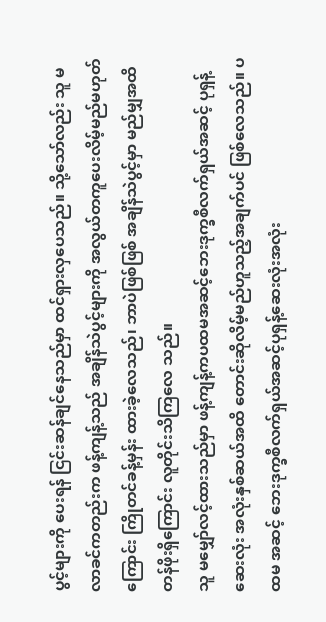ပွင့်များကို ပေးရန် ငြင်းဆန်ချင်နေသည်မှာ ထင်ရှားလှပေသည်။ သို့သော်လည်း သူ မလာခင်ကတည်းက ဖန့်ကျန့်သည် အချိန်သဲပွင့်များကို အလွယ်တကူပေးလိမ့်မည်မဟုတ်ကြောင်း ကြိုတင်ခန့်မှန်း ထားခဲ့လေသည်၊ ဘာပဲဖြစ်ဖြစ် အချိန်သဲပွင့်မှာ မည်မျှအထိ တန်ဖိုးရှိကြောင်း လူတိုင်းသိကြလေ သည်။
သူ မမျှော်လင့်ထားသည်မှာ ဖန့်ကျန့်ကပထမအဆင့်ဘေးဒုက္ခစီလက်ရှယ်အဆင့် ပုရှန့်ဆေးလုံး အလုံးနှစ်ဆယ်အထိ တောင်းဆိုလိမ့်မည်ဟူသည့်အချက်ပင် ဖြစ်လေသည်။ ပထမ အဆင့် ဘေးဒုက္ခစီလက်ရှယ်အဆင့်ပုရှန့်ဆေးလုံးအလုံး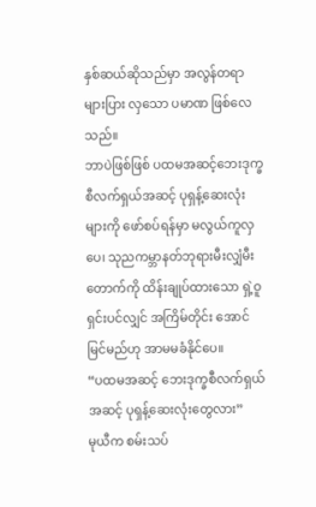နှစ်ဆယ်ဆိုသည်မှာ အလွန်တရာ များပြား လှသော ပမာဏ ဖြစ်လေသည်။
ဘာပဲဖြစ်ဖြစ် ပထမအဆင့်ဘေးဒုက္ခ စီလက်ရှယ်အဆင့် ပုရှန့်ဆေးလုံးများကို ဖော်စပ်ရန်မှာ မလွယ်ကူလှပေ၊ သုညကမ္ဘာနတ်ဘုရားမီးလျှံမီးတောက်ကို ထိန်းချုပ်ထားသော ရှဲ့ဝူရှင်းပင်လျှင် အကြိမ်တိုင်း အောင်မြင်မည်ဟု အာမမခံနိုင်ပေ။
“ပထမအဆင့် ဘေးဒုက္ခစီလက်ရှယ်အဆင့် ပုရှန့်ဆေးလုံးတွေလား”
မုယီက စမ်းသပ်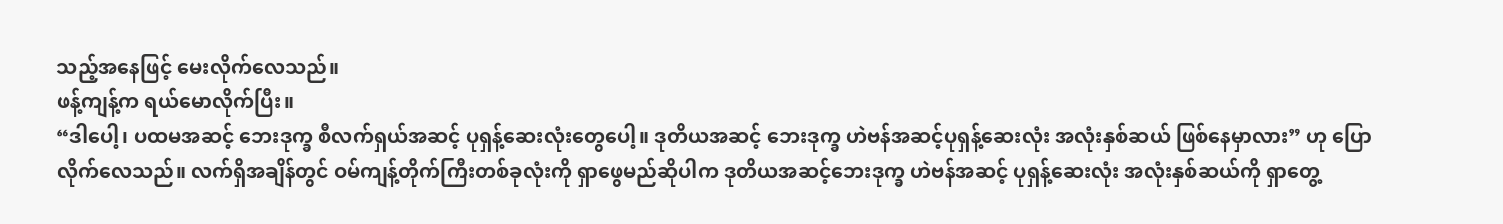သည့်အနေဖြင့် မေးလိုက်လေသည်။
ဖန့်ကျန့်က ရယ်မောလိုက်ပြီး။
“ဒါပေါ့၊ ပထမအဆင့် ဘေးဒုက္ခ စီလက်ရှယ်အဆင့် ပုရှန့်ဆေးလုံးတွေပေါ့။ ဒုတိယအဆင့် ဘေးဒုက္ခ ဟဲဗန်အဆင့်ပုရှန့်ဆေးလုံး အလုံးနှစ်ဆယ် ဖြစ်နေမှာလား” ဟု ပြောလိုက်လေသည်။ လက်ရှိအချိန်တွင် ဝမ်ကျန့်တိုက်ကြီးတစ်ခုလုံးကို ရှာဖွေမည်ဆိုပါက ဒုတိယအဆင့်ဘေးဒုက္ခ ဟဲဗန်အဆင့် ပုရှန့်ဆေးလုံး အလုံးနှစ်ဆယ်ကို ရှာတွေ့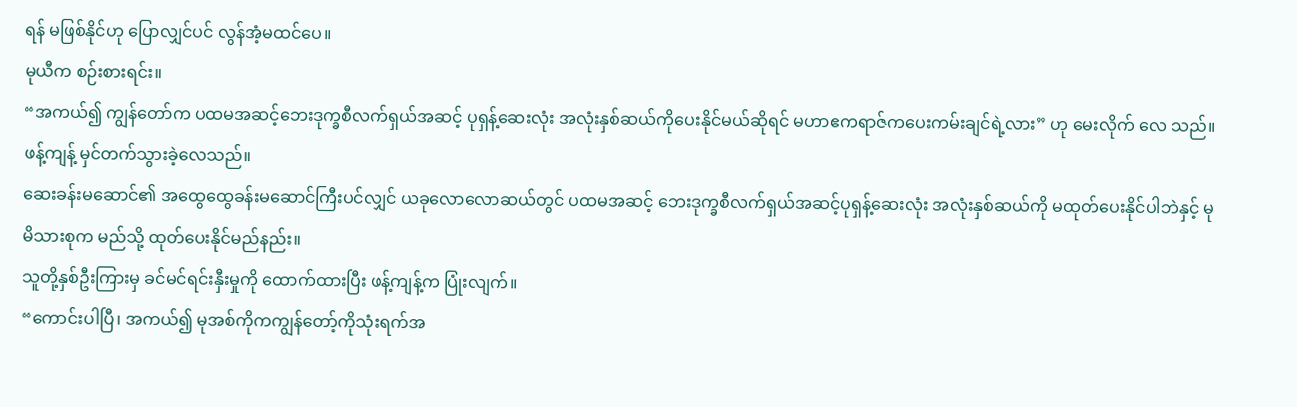ရန် မဖြစ်နိုင်ဟု ပြောလျှင်ပင် လွန်အံ့မထင်ပေ။
မုယီက စဉ်းစားရင်း။
“အကယ်၍ ကျွန်တော်က ပထမအဆင့်ဘေးဒုက္ခစီလက်ရှယ်အဆင့် ပုရှန့်ဆေးလုံး အလုံးနှစ်ဆယ်ကိုပေးနိုင်မယ်ဆိုရင် မဟာဧကရာဇ်ကပေးကမ်းချင်ရဲ့လား” ဟု မေးလိုက် လေ သည်။
ဖန့်ကျန့် မှင်တက်သွားခဲ့လေသည်။
ဆေးခန်းမဆောင်၏ အထွေထွေခန်းမဆောင်ကြီးပင်လျှင် ယခုလောလောဆယ်တွင် ပထမအဆင့် ဘေးဒုက္ခစီလက်ရှယ်အဆင့်ပုရှန့်ဆေးလုံး အလုံးနှစ်ဆယ်ကို မထုတ်ပေးနိုင်ပါဘဲနှင့် မုမိသားစုက မည်သို့ ထုတ်ပေးနိုင်မည်နည်း။
သူတို့နှစ်ဦးကြားမှ ခင်မင်ရင်းနှီးမှုကို ထောက်ထားပြီး ဖန့်ကျန့်က ပြုံးလျက်။
“ကောင်းပါပြီ၊ အကယ်၍ မုအစ်ကိုကကျွန်တော့်ကိုသုံးရက်အ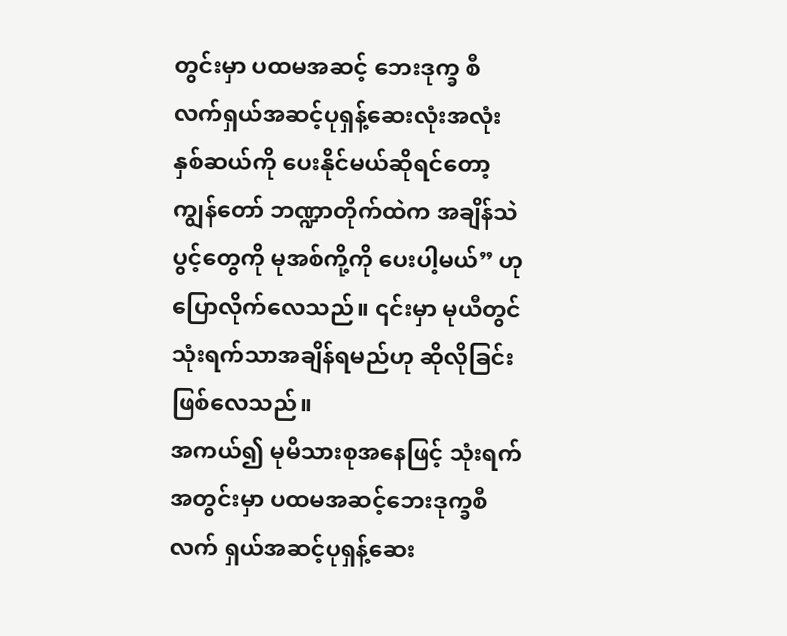တွင်းမှာ ပထမအဆင့် ဘေးဒုက္ခ စီလက်ရှယ်အဆင့်ပုရှန့်ဆေးလုံးအလုံးနှစ်ဆယ်ကို ပေးနိုင်မယ်ဆိုရင်တော့ ကျွန်တော် ဘဏ္ဍာတိုက်ထဲက အချိန်သဲပွင့်တွေကို မုအစ်ကို့ကို ပေးပါ့မယ်” ဟု ပြောလိုက်လေသည်။ ၎င်းမှာ မုယီတွင် သုံးရက်သာအချိန်ရမည်ဟု ဆိုလိုခြင်းဖြစ်လေသည်။
အကယ်၍ မုမိသားစုအနေဖြင့် သုံးရက်အတွင်းမှာ ပထမအဆင့်ဘေးဒုက္ခစီလက် ရှယ်အဆင့်ပုရှန့်ဆေး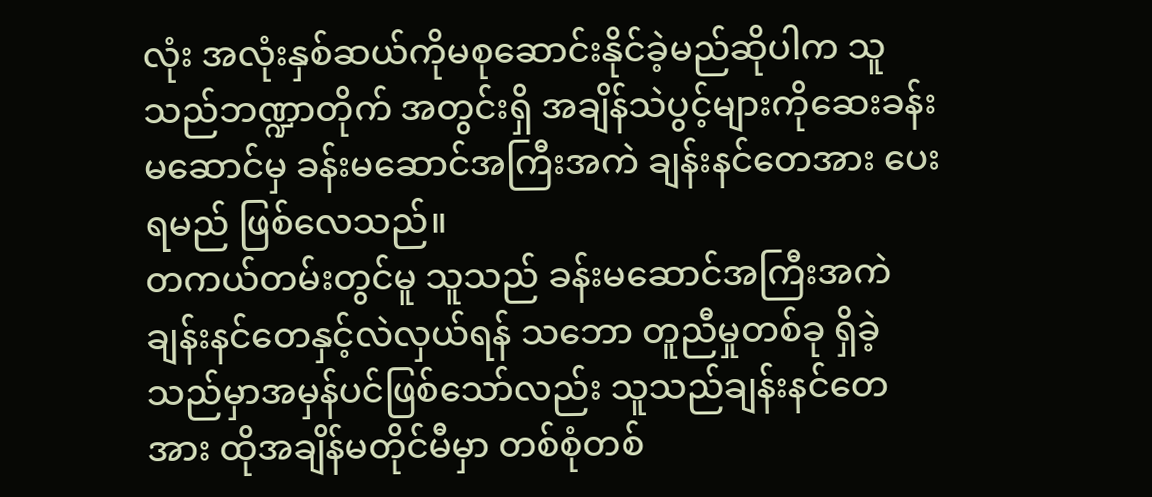လုံး အလုံးနှစ်ဆယ်ကိုမစုဆောင်းနိုင်ခဲ့မည်ဆိုပါက သူသည်ဘဏ္ဍာတိုက် အတွင်းရှိ အချိန်သဲပွင့်များကိုဆေးခန်းမဆောင်မှ ခန်းမဆောင်အကြီးအကဲ ချန်းနင်တေအား ပေးရမည် ဖြစ်လေသည်။
တကယ်တမ်းတွင်မူ သူသည် ခန်းမဆောင်အကြီးအကဲချန်းနင်တေနှင့်လဲလှယ်ရန် သဘော တူညီမှုတစ်ခု ရှိခဲ့သည်မှာအမှန်ပင်ဖြစ်သော်လည်း သူသည်ချန်းနင်တေအား ထိုအချိန်မတိုင်မီမှာ တစ်စုံတစ်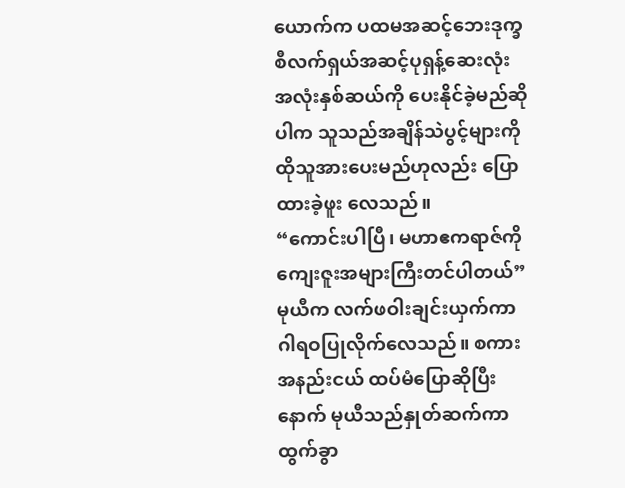ယောက်က ပထမအဆင့်ဘေးဒုက္ခ စီလက်ရှယ်အဆင့်ပုရှန့်ဆေးလုံး အလုံးနှစ်ဆယ်ကို ပေးနိုင်ခဲ့မည်ဆိုပါက သူသည်အချိန်သဲပွင့်များကို ထိုသူအားပေးမည်ဟုလည်း ပြောထားခဲ့ဖူး လေသည်။
“ကောင်းပါပြီ၊ မဟာဧကရာဇ်ကို ကျေးဇူးအများကြီးတင်ပါတယ်”
မုယီက လက်ဖဝါးချင်းယှက်ကာ ဂါရဝပြုလိုက်လေသည်။ စကားအနည်းငယ် ထပ်မံပြောဆိုပြီးနောက် မုယီသည်နှုတ်ဆက်ကာထွက်ခွာ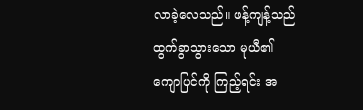လာခဲ့လေသည်။ ဖန့်ကျန့်သည် ထွက်ခွာသွားသော မုယီ၏ ကျောပြင်ကို ကြည့်ရင်း အ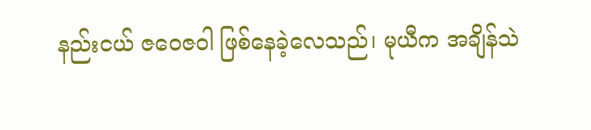နည်းငယ် ဇဝေဇဝါ ဖြစ်နေခဲ့လေသည်၊ မုယီက အချိန်သဲ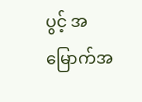ပွင့် အမြောက်အ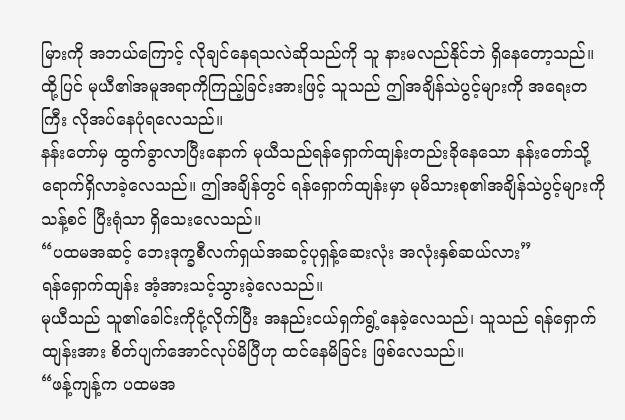မြားကို အဘယ်ကြောင့် လိုချင်နေရသလဲဆိုသည်ကို သူ နားမလည်နိုင်ဘဲ ရှိနေတော့သည်။ ထို့ပြင် မုယီ၏အမူအရာကိုကြည့်ခြင်းအားဖြင့် သူသည် ဤအချိန်သဲပွင့်များကို အရေးတကြီး လိုအပ်နေပုံရလေသည်။
နန်းတော်မှ ထွက်ခွာလာပြီးနောက် မုယီသည်ရန်ရှောက်ထျန်းတည်းခိုနေသော နန်းတော်သို့ ရောက်ရှိလာခဲ့လေသည်။ ဤအချိန်တွင် ရန်ရှောက်ထျန်းမှာ မုမိသားစု၏အချိန်သဲပွင့်များကို သန့်စင် ပြီးရုံသာ ရှိသေးလေသည်။
“ပထမအဆင့် ဘေးဒုက္ခစီလက်ရှယ်အဆင့်ပုရှန့်ဆေးလုံး အလုံးနှစ်ဆယ်လား”
ရန်ရှောက်ထျန်း အံ့အားသင့်သွားခဲ့လေသည်။
မုယီသည် သူ၏ခေါင်းကိုငုံ့လိုက်ပြီး အနည်းငယ်ရှက်ရွံ့နေခဲ့လေသည်၊ သူသည် ရန်ရှောက် ထျန်းအား စိတ်ပျက်အောင်လုပ်မိပြီဟု ထင်နေမိခြင်း ဖြစ်လေသည်။
“ဖန့်ကျန့်က ပထမအ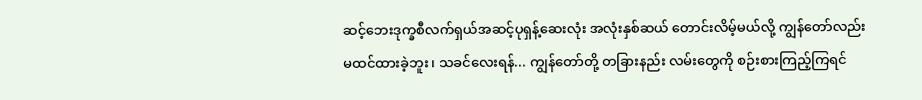ဆင့်ဘေးဒုက္ခစီလက်ရှယ်အဆင့်ပုရှန့်ဆေးလုံး အလုံးနှစ်ဆယ် တောင်းလိမ့်မယ်လို့ ကျွန်တော်လည်းမထင်ထားခဲ့ဘူး၊ သခင်လေးရန်... ကျွန်တော်တို့ တခြားနည်း လမ်းတွေကို စဉ်းစားကြည့်ကြရင်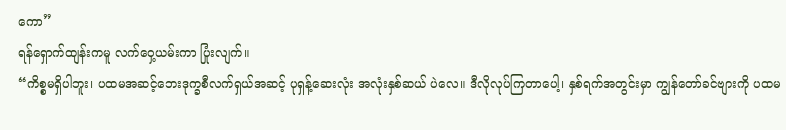ကော”
ရန်ရှောက်ထျန်းကမူ လက်ဝှေ့ယမ်းကာ ပြုံးလျက်။
“ကိစ္စမရှိပါဘူး၊ ပထမအဆင့်ဘေးဒုက္ခစီလက်ရှယ်အဆင့် ပုရှန့်ဆေးလုံး အလုံးနှစ်ဆယ် ပဲလေ။ ဒီလိုလုပ်ကြတာပေါ့၊ နှစ်ရက်အတွင်းမှာ ကျွန်တော်ခင်ဗျားကို ပထမ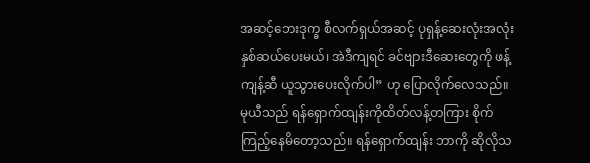အဆင့်ဘေးဒုက္ခ စီလက်ရှယ်အဆင့် ပုရှန့်ဆေးလုံးအလုံးနှစ်ဆယ်ပေးမယ်၊ အဲဒီကျရင် ခင်ဗျားဒီဆေးတွေကို ဖန့်ကျန့်ဆီ ယူသွားပေးလိုက်ပါ” ဟု ပြောလိုက်လေသည်။
မုယီသည် ရန်ရှောက်ထျန်းကိုထိတ်လန့်တကြား စိုက်ကြည့်နေမိတော့သည်။ ရန်ရှောက်ထျန်း ဘာကို ဆိုလိုသ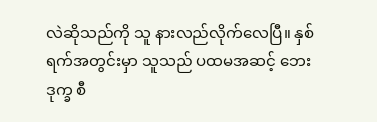လဲဆိုသည်ကို သူ နားလည်လိုက်လေပြီ။ နှစ်ရက်အတွင်းမှာ သူသည် ပထမအဆင့် ဘေးဒုက္ခ စီ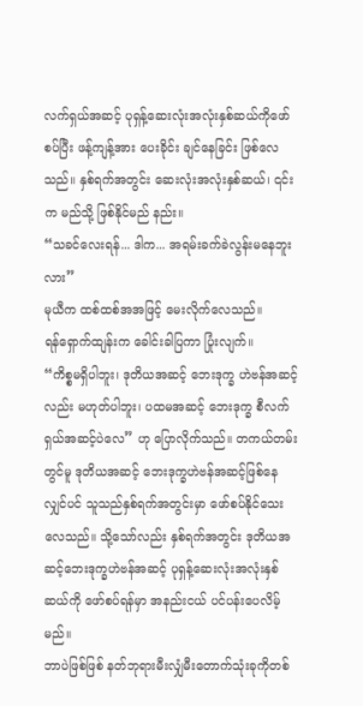လက်ရှယ်အဆင့် ပုရှန့်ဆေးလုံးအလုံးနှစ်ဆယ်ကိုဖော်စပ်ပြီး ဖန့်ကျန့်အား ပေးခိုင်း ချင်နေခြင်း ဖြစ်လေသည်။ နှစ်ရက်အတွင်း ဆေးလုံးအလုံးနှစ်ဆယ်၊ ၎င်းက မည်သို့ ဖြစ်နိုင်မည် နည်း။
“သခင်လေးရန်... ဒါက... အရမ်းခက်ခဲလွန်းမနေဘူးလား”
မုယီက ထစ်ထစ်အအဖြင့် မေးလိုက်လေသည်။
ရန်ရှောက်ထျန်းက ခေါင်းခါပြကာ ပြုံးလျက်။
“ကိစ္စမရှိပါဘူး၊ ဒုတိယအဆင့် ဘေးဒုက္ခ ဟဲဗန်အဆင့်လည်း မဟုတ်ပါဘူး၊ ပထမအဆင့် ဘေးဒုက္ခ စီလက်ရှယ်အဆင့်ပဲလေ” ဟု ပြောလိုက်သည်။ တကယ်တမ်းတွင်မူ ဒုတိယအဆင့် ဘေးဒုက္ခဟဲဗန်အဆင့်ဖြစ်နေလျှင်ပင် သူသည်နှစ်ရက်အတွင်းမှာ ဖော်စပ်နိုင်သေးလေသည်။ သို့သော်လည်း နှစ်ရက်အတွင်း ဒုတိယအဆင့်ဘေးဒုက္ခဟဲဗန်အဆင့် ပုရှန့်ဆေးလုံးအလုံးနှစ် ဆယ်ကို ဖော်စပ်ရန်မှာ အနည်းငယ် ပင်ပန်းပေလိမ့်မည်။
ဘာပဲဖြစ်ဖြစ် နတ်ဘုရားမီးလျှံမီးတောက်သုံးခုကိုတစ်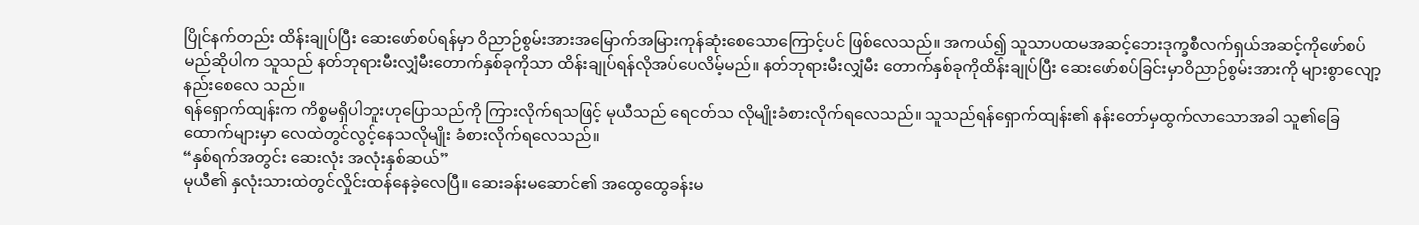ပြိုင်နက်တည်း ထိန်းချုပ်ပြီး ဆေးဖော်စပ်ရန်မှာ ဝိညာဉ်စွမ်းအားအမြောက်အမြားကုန်ဆုံးစေသောကြောင့်ပင် ဖြစ်လေသည်။ အကယ်၍ သူသာပထမအဆင့်ဘေးဒုက္ခစီလက်ရှယ်အဆင့်ကိုဖော်စပ်မည်ဆိုပါက သူသည် နတ်ဘုရားမီးလျှံမီးတောက်နှစ်ခုကိုသာ ထိန်းချုပ်ရန်လိုအပ်ပေလိမ့်မည်။ နတ်ဘုရားမီးလျှံမီး တောက်နှစ်ခုကိုထိန်းချုပ်ပြီး ဆေးဖော်စပ်ခြင်းမှာဝိညာဉ်စွမ်းအားကို များစွာလျော့နည်းစေလေ သည်။
ရန်ရှောက်ထျန်းက ကိစ္စမရှိပါဘူးဟုပြောသည်ကို ကြားလိုက်ရသဖြင့် မုယီသည် ရေငတ်သ လိုမျိုးခံစားလိုက်ရလေသည်။ သူသည်ရန်ရှောက်ထျန်း၏ နန်းတော်မှထွက်လာသောအခါ သူ၏ခြေ ထောက်များမှာ လေထဲတွင်လွင့်နေသလိုမျိုး ခံစားလိုက်ရလေသည်။
“နှစ်ရက်အတွင်း ဆေးလုံး အလုံးနှစ်ဆယ်”
မုယီ၏ နှလုံးသားထဲတွင်လှိုင်းထန်နေခဲ့လေပြီ။ ဆေးခန်းမဆောင်၏ အထွေထွေခန်းမ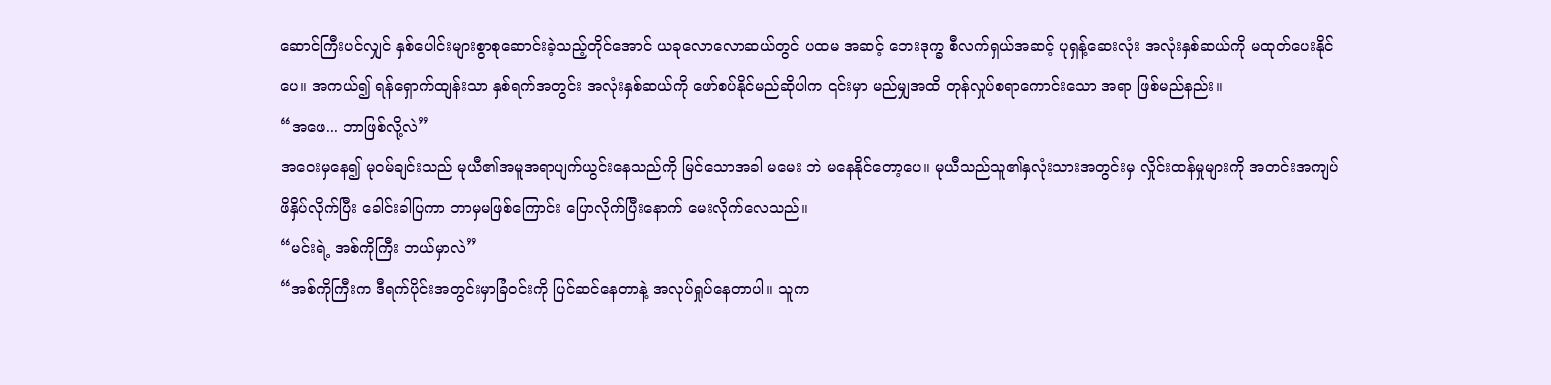ဆောင်ကြီးပင်လျှင် နှစ်ပေါင်းများစွာစုဆောင်းခဲ့သည့်တိုင်အောင် ယခုလောလောဆယ်တွင် ပထမ အဆင့် ဘေးဒုက္ခ စီလက်ရှယ်အဆင့် ပုရှန့်ဆေးလုံး အလုံးနှစ်ဆယ်ကို မထုတ်ပေးနိုင်ပေ။ အကယ်၍ ရန်ရှောက်ထျန်းသာ နှစ်ရက်အတွင်း အလုံးနှစ်ဆယ်ကို ဖော်စပ်နိုင်မည်ဆိုပါက ၎င်းမှာ မည်မျှအထိ တုန်လှုပ်စရာကောင်းသော အရာ ဖြစ်မည်နည်း။
“အဖေ... ဘာဖြစ်လို့လဲ”
အဝေးမှနေ၍ မုဝမ်ချင်းသည် မုယီ၏အမူအရာပျက်ယွင်းနေသည်ကို မြင်သောအခါ မမေး ဘဲ မနေနိုင်တော့ပေ။ မုယီသည်သူ၏နှလုံးသားအတွင်းမှ လှိုင်းထန်မှုများကို အတင်းအကျပ် ဖိနှိပ်လိုက်ပြီး ခေါင်းခါပြကာ ဘာမှမဖြစ်ကြောင်း ပြောလိုက်ပြီးနောက် မေးလိုက်လေသည်။
“မင်းရဲ့ အစ်ကိုကြီး ဘယ်မှာလဲ”
“အစ်ကိုကြီးက ဒီရက်ပိုင်းအတွင်းမှာခြံဝင်းကို ပြင်ဆင်နေတာနဲ့ အလုပ်ရှုပ်နေတာပါ။ သူက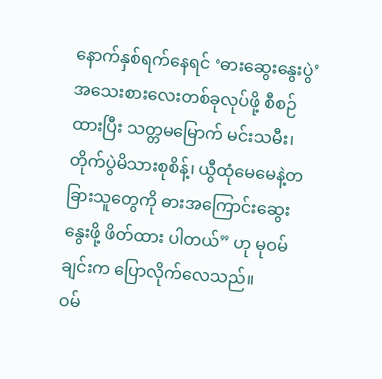နောက်နှစ်ရက်နေရင် ‘ဓားဆွေးနွေးပွဲ’ အသေးစားလေးတစ်ခုလုပ်ဖို့ စီစဉ်ထားပြီး သတ္တမမြောက် မင်းသမီး၊ တိုက်ပွဲမိသားစုစိန့်၊ ယွီထုံမေမေနဲ့တခြားသူတွေကို ဓားအကြောင်းဆွေးနွေးဖို့ ဖိတ်ထား ပါတယ်” ဟု မုဝမ်ချင်းက ပြောလိုက်လေသည်။
ဝမ်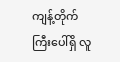ကျန့်တိုက်ကြီးပေါ်ရှိ လူ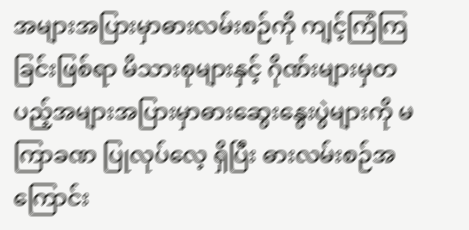အများအပြားမှာဓားလမ်းစဉ်ကို ကျင့်ကြံကြခြင်းဖြစ်ရာ မိသားစုများနှင့် ဂိုဏ်းများမှတပည့်အများအပြားမှာဓားဆွေးနွေးပွဲများကို မကြာခဏ ပြုလုပ်လေ့ ရှိပြီး ဓားလမ်းစဉ်အကြောင်း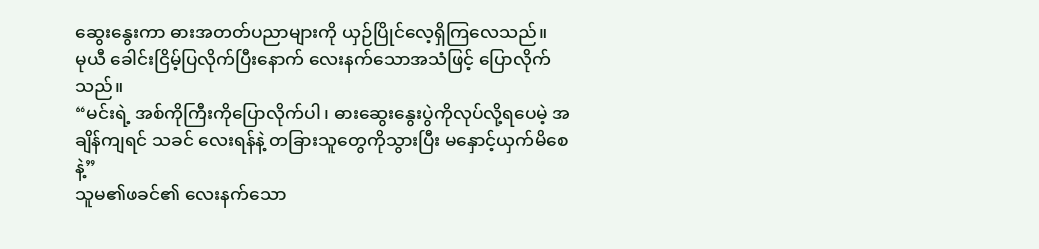ဆွေးနွေးကာ ဓားအတတ်ပညာများကို ယှဉ်ပြိုင်လေ့ရှိကြလေသည်။
မုယီ ခေါင်းငြိမ့်ပြလိုက်ပြီးနောက် လေးနက်သောအသံဖြင့် ပြောလိုက်သည်။
“မင်းရဲ့ အစ်ကိုကြီးကိုပြောလိုက်ပါ၊ ဓားဆွေးနွေးပွဲကိုလုပ်လို့ရပေမဲ့ အချိန်ကျရင် သခင် လေးရန်နဲ့ တခြားသူတွေကိုသွားပြီး မနှောင့်ယှက်မိစေနဲ့”
သူမ၏ဖခင်၏ လေးနက်သော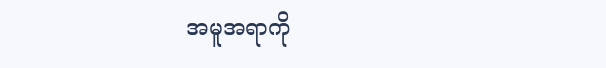အမူအရာကို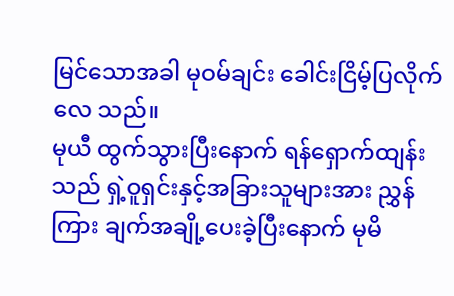မြင်သောအခါ မုဝမ်ချင်း ခေါင်းငြိမ့်ပြလိုက်လေ သည်။
မုယီ ထွက်သွားပြီးနောက် ရန်ရှောက်ထျန်းသည် ရှဲ့ဝူရှင်းနှင့်အခြားသူများအား ညွှန်ကြား ချက်အချို့ပေးခဲ့ပြီးနောက် မုမိ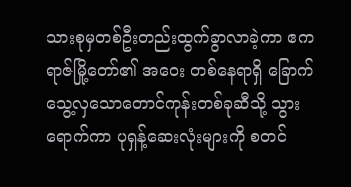သားစုမှတစ်ဦးတည်းထွက်ခွာလာခဲ့ကာ ဧကရာဇ်မြို့တော်၏ အဝေး တစ်နေရာရှိ ခြောက်သွေ့လှသောတောင်ကုန်းတစ်ခုဆီသို့ သွားရောက်ကာ ပုရှန့်ဆေးလုံးများကို စတင်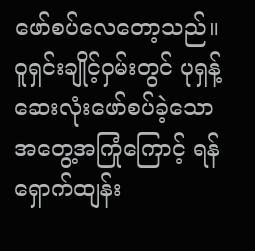ဖော်စပ်လေတော့သည်။
ဝူရှင်းချိုင့်ဝှမ်းတွင် ပုရှန့်ဆေးလုံးဖော်စပ်ခဲ့သော အတွေ့အကြုံကြောင့် ရန်ရှောက်ထျန်း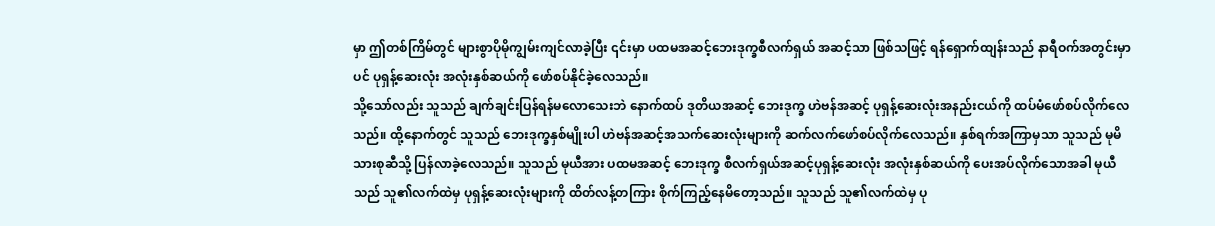မှာ ဤတစ်ကြိမ်တွင် များစွာပိုမိုကျွမ်းကျင်လာခဲ့ပြီး ၎င်းမှာ ပထမအဆင့်ဘေးဒုက္ခစီလက်ရှယ် အဆင့်သာ ဖြစ်သဖြင့် ရန်ရှောက်ထျန်းသည် နာရီဝက်အတွင်းမှာပင် ပုရှန့်ဆေးလုံး အလုံးနှစ်ဆယ်ကို ဖော်စပ်နိုင်ခဲ့လေသည်။
သို့သော်လည်း သူသည် ချက်ချင်းပြန်ရန်မလောသေးဘဲ နောက်ထပ် ဒုတိယအဆင့် ဘေးဒုက္ခ ဟဲဗန်အဆင့် ပုရှန့်ဆေးလုံးအနည်းငယ်ကို ထပ်မံဖော်စပ်လိုက်လေသည်။ ထို့နောက်တွင် သူသည် ဘေးဒုက္ခနှစ်မျိုးပါ ဟဲဗန်အဆင့်အသက်ဆေးလုံးများကို ဆက်လက်ဖော်စပ်လိုက်လေသည်။ နှစ်ရက်အကြာမှသာ သူသည် မုမိသားစုဆီသို့ ပြန်လာခဲ့လေသည်။ သူသည် မုယီအား ပထမအဆင့် ဘေးဒုက္ခ စီလက်ရှယ်အဆင့်ပုရှန့်ဆေးလုံး အလုံးနှစ်ဆယ်ကို ပေးအပ်လိုက်သောအခါ မုယီသည် သူ၏လက်ထဲမှ ပုရှန့်ဆေးလုံးများကို ထိတ်လန့်တကြား စိုက်ကြည့်နေမိတော့သည်။ သူသည် သူ၏လက်ထဲမှ ပု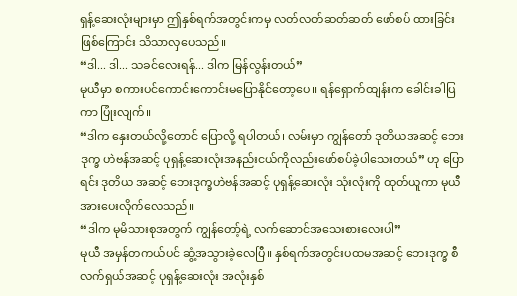ရှန့်ဆေးလုံးများမှာ ဤနှစ်ရက်အတွင်းကမှ လတ်လတ်ဆတ်ဆတ် ဖော်စပ် ထားခြင်းဖြစ်ကြောင်း သိသာလှပေသည်။
“ဒါ... ဒါ... သခင်လေးရန်... ဒါက မြန်လွန်းတယ်”
မုယီမှာ စကားပင်ကောင်းကောင်းမပြောနိုင်တော့ပေ။ ရန်ရှောက်ထျန်းက ခေါင်းခါပြကာ ပြုံးလျက်။
“ဒါက နှေးတယ်လို့တောင် ပြောလို့ ရပါတယ်၊ လမ်းမှာ ကျွန်တော် ဒုတိယအဆင့် ဘေးဒုက္ခ ဟဲဗန်အဆင့် ပုရှန့်ဆေးလုံးအနည်းငယ်ကိုလည်းဖော်စပ်ခဲ့ပါသေးတယ်” ဟု ပြောရင်း ဒုတိယ အဆင့် ဘေးဒုက္ခဟဲဗန်အဆင့် ပုရှန့်ဆေးလုံး သုံးလုံးကို ထုတ်ယူကာ မုယီအားပေးလိုက်လေသည်။
“ဒါက မုမိသားစုအတွက် ကျွန်တော့်ရဲ့ လက်ဆောင်အသေးစားလေးပါ”
မုယီ အမှန်တကယ်ပင် ဆွံ့အသွားခဲ့လေပြီ။ နှစ်ရက်အတွင်းပထမအဆင့် ဘေးဒုက္ခ စီလက်ရှယ်အဆင့် ပုရှန့်ဆေးလုံး အလုံးနှစ်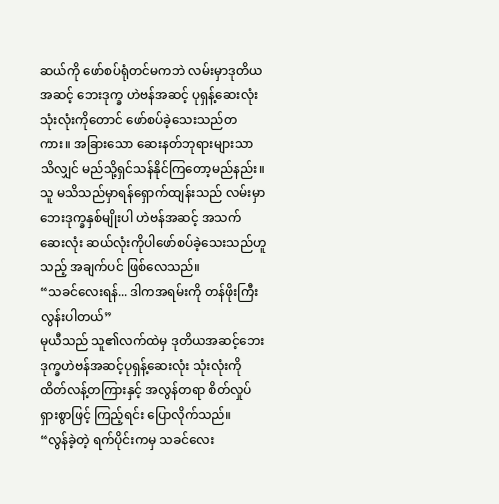ဆယ်ကို ဖော်စပ်ရုံတင်မကဘဲ လမ်းမှာဒုတိယအဆင့် ဘေးဒုက္ခ ဟဲဗန်အဆင့် ပုရှန့်ဆေးလုံး သုံးလုံးကိုတောင် ဖော်စပ်ခဲ့သေးသည်တကား။ အခြားသော ဆေးနတ်ဘုရားများသာ သိလျှင် မည်သို့ရှင်သန်နိုင်ကြတော့မည်နည်း။
သူ မသိသည်မှာရန်ရှောက်ထျန်းသည် လမ်းမှာဘေးဒုက္ခနှစ်မျိုးပါ ဟဲဗန်အဆင့် အသက် ဆေးလုံး ဆယ်လုံးကိုပါဖော်စပ်ခဲ့သေးသည်ဟူသည့် အချက်ပင် ဖြစ်လေသည်။
“သခင်လေးရန်... ဒါကအရမ်းကို တန်ဖိုးကြီးလွန်းပါတယ်”
မုယီသည် သူ၏လက်ထဲမှ ဒုတိယအဆင့်ဘေးဒုက္ခဟဲဗန်အဆင့်ပုရှန့်ဆေးလုံး သုံးလုံးကို ထိတ်လန့်တကြားနှင့် အလွန်တရာ စိတ်လှုပ်ရှားစွာဖြင့် ကြည့်ရင်း ပြောလိုက်သည်။
“လွန်ခဲ့တဲ့ ရက်ပိုင်းကမှ သခင်လေး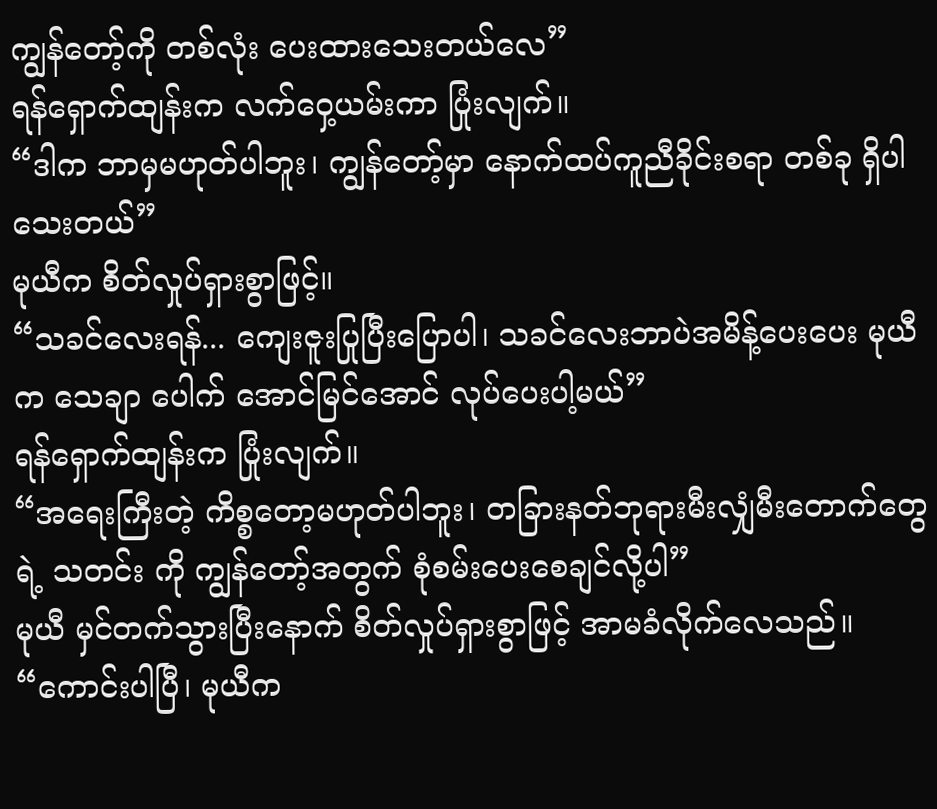ကျွန်တော့်ကို တစ်လုံး ပေးထားသေးတယ်လေ”
ရန်ရှောက်ထျန်းက လက်ဝှေ့ယမ်းကာ ပြုံးလျက်။
“ဒါက ဘာမှမဟုတ်ပါဘူး၊ ကျွန်တော့်မှာ နောက်ထပ်ကူညီခိုင်းစရာ တစ်ခု ရှိပါသေးတယ်”
မုယီက စိတ်လှုပ်ရှားစွာဖြင့်။
“သခင်လေးရန်... ကျေးဇူးပြုပြီးပြောပါ၊ သခင်လေးဘာပဲအမိန့်ပေးပေး မုယီက သေချာ ပေါက် အောင်မြင်အောင် လုပ်ပေးပါ့မယ်”
ရန်ရှောက်ထျန်းက ပြုံးလျက်။
“အရေးကြီးတဲ့ ကိစ္စတော့မဟုတ်ပါဘူး၊ တခြားနတ်ဘုရားမီးလျှံမီးတောက်တွေရဲ့ သတင်း ကို ကျွန်တော့်အတွက် စုံစမ်းပေးစေချင်လို့ပါ”
မုယီ မှင်တက်သွားပြီးနောက် စိတ်လှုပ်ရှားစွာဖြင့် အာမခံလိုက်လေသည်။
“ကောင်းပါပြီ၊ မုယီက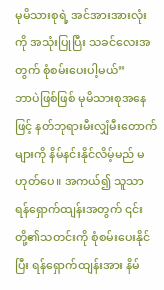မုမိသားစုရဲ့ အင်အားအားလုံးကို အသုံးပြုပြီး သခင်လေးအတွက် စုံစမ်းပေးပါ့မယ်”
ဘာပဲဖြစ်ဖြစ် မုမိသားစုအနေဖြင့် နတ်ဘုရားမီးလျှံမီးတောက်များကို နိမ်နင်းနိုင်လိမ့်မည် မဟုတ်ပေ။ အကယ်၍ သူသာ ရန်ရှောက်ထျန်းအတွက် ၎င်းတို့၏သတင်းကို စုံစမ်းပေးနိုင်ပြီး ရန်ရှောက်ထျန်းအား နိမ်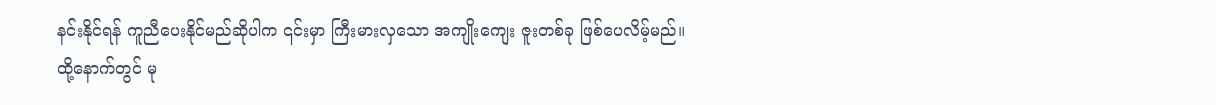နင်းနိုင်ရန် ကူညီပေးနိုင်မည်ဆိုပါက ၎င်းမှာ ကြီးမားလှသော အကျိုးကျေး ဇူးတစ်ခု ဖြစ်ပေလိမ့်မည်။
ထို့နောက်တွင် မု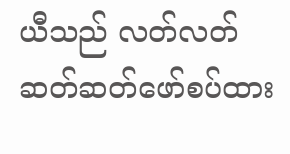ယီသည် လတ်လတ်ဆတ်ဆတ်ဖော်စပ်ထား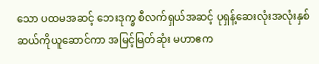သော ပထမအဆင့် ဘေးဒုက္ခ စီလက်ရှယ်အဆင့် ပုရှန့်ဆေးလုံးအလုံးနှစ်ဆယ်ကိုယူဆောင်ကာ အမြင့်မြတ်ဆုံး မဟာဧက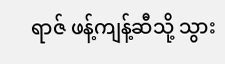ရာဇ် ဖန့်ကျန့်ဆီသို့ သွား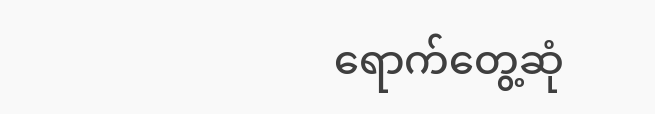ရောက်တွေ့ဆုံ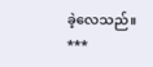ခဲ့လေသည်။
***